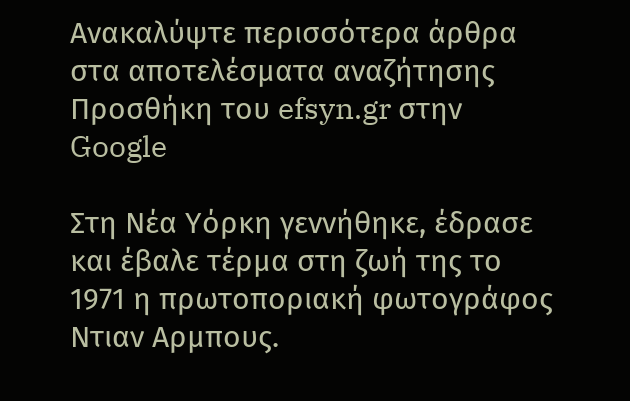Ανακαλύψτε περισσότερα άρθρα στα αποτελέσματα αναζήτησης
Προσθήκη του efsyn.gr στην Google

Στη Νέα Υόρκη γεννήθηκε, έδρασε και έβαλε τέρμα στη ζωή της το 1971 η πρωτοποριακή φωτογράφος Ντιαν Αρμπους.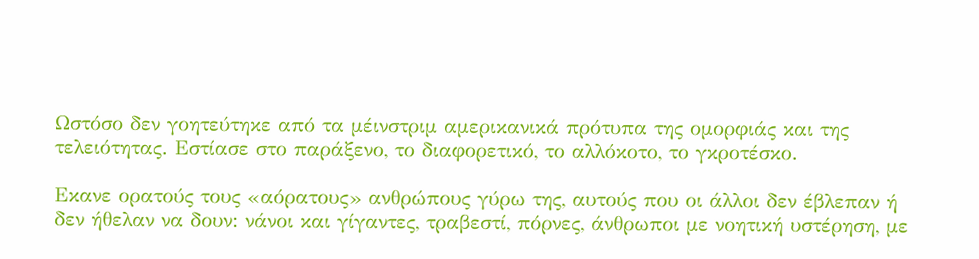Ωστόσο δεν γοητεύτηκε από τα μέινστριμ αμερικανικά πρότυπα της ομορφιάς και της τελειότητας. Εστίασε στο παράξενο, το διαφορετικό, το αλλόκοτο, το γκροτέσκο.

Εκανε ορατούς τους «αόρατους» ανθρώπους γύρω της, αυτούς που οι άλλοι δεν έβλεπαν ή δεν ήθελαν να δουν: νάνοι και γίγαντες, τραβεστί, πόρνες, άνθρωποι με νοητική υστέρηση, με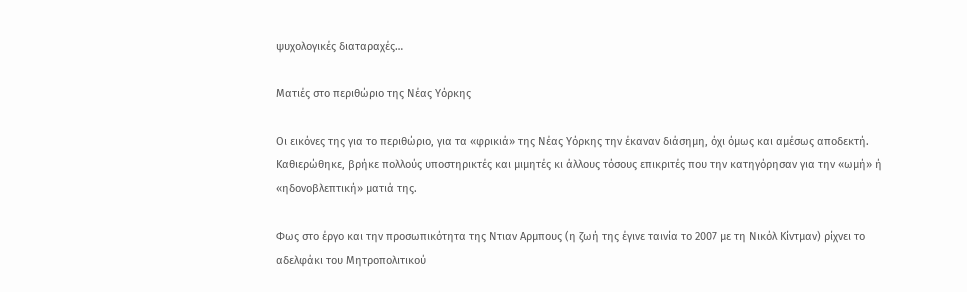ψυχολογικές διαταραχές…

Ματιές στο περιθώριο της Νέας Υόρκης

Οι εικόνες της για το περιθώριο, για τα «φρικιά» της Νέας Υόρκης την έκαναν διάσημη, όχι όμως και αμέσως αποδεκτή. Καθιερώθηκε, βρήκε πολλούς υποστηρικτές και μιμητές κι άλλους τόσους επικριτές που την κατηγόρησαν για την «ωμή» ή «ηδονοβλεπτική» ματιά της.

Φως στο έργο και την προσωπικότητα της Ντιαν Αρμπους (η ζωή της έγινε ταινία το 2007 με τη Νικόλ Κίντμαν) ρίχνει το αδελφάκι του Μητροπολιτικού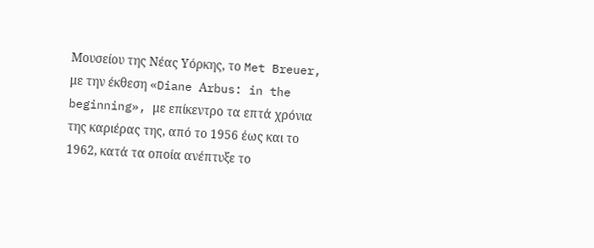Μουσείου της Νέας Υόρκης, το Met Breuer, με την έκθεση «Diane Αrbus: in the beginning», με επίκεντρο τα επτά χρόνια της καριέρας της, από το 1956 έως και το 1962, κατά τα οποία ανέπτυξε το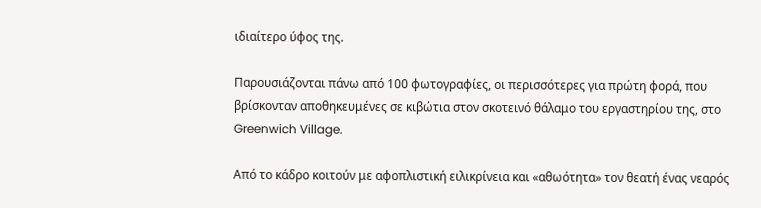ιδιαίτερο ύφος της.

Παρουσιάζονται πάνω από 100 φωτογραφίες, οι περισσότερες για πρώτη φορά, που βρίσκονταν αποθηκευμένες σε κιβώτια στον σκοτεινό θάλαμο του εργαστηρίου της, στο Greenwich Village.

Από το κάδρο κοιτούν με αφοπλιστική ειλικρίνεια και «αθωότητα» τον θεατή ένας νεαρός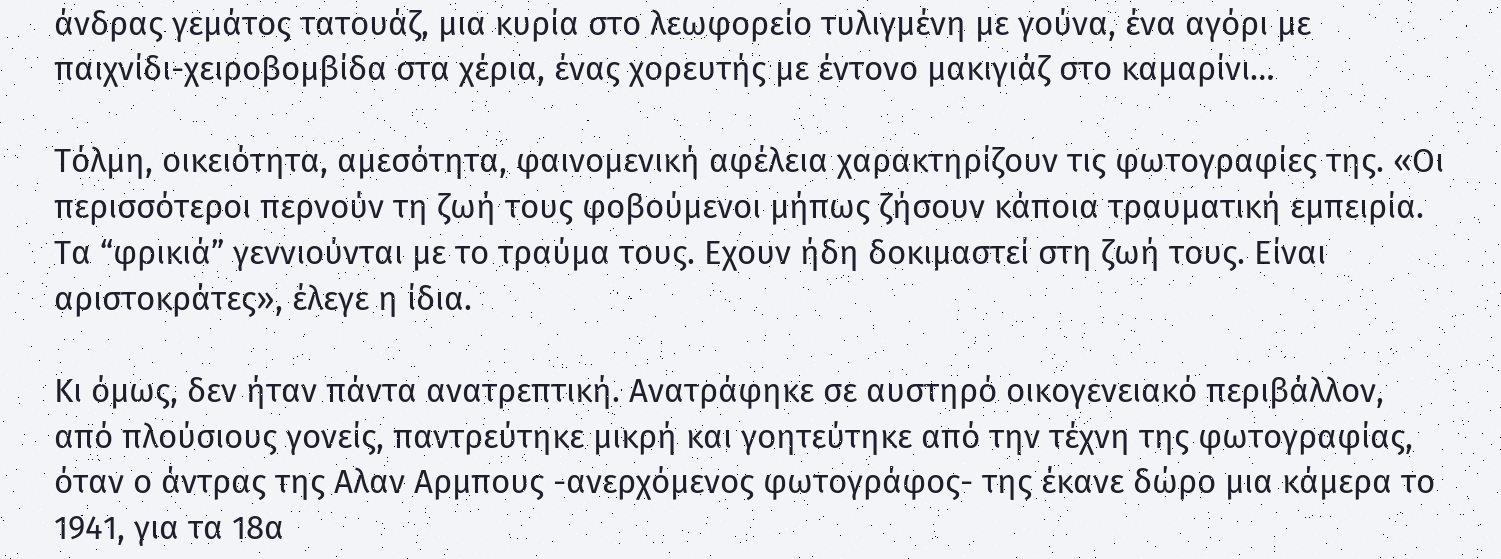άνδρας γεμάτος τατουάζ, μια κυρία στο λεωφορείο τυλιγμένη με γούνα, ένα αγόρι με παιχνίδι-χειροβομβίδα στα χέρια, ένας χορευτής με έντονο μακιγιάζ στο καμαρίνι…

Τόλμη, οικειότητα, αμεσότητα, φαινομενική αφέλεια χαρακτηρίζουν τις φωτογραφίες της. «Οι περισσότεροι περνούν τη ζωή τους φοβούμενοι μήπως ζήσουν κάποια τραυματική εμπειρία. Τα “φρικιά” γεννιούνται με το τραύμα τους. Εχουν ήδη δοκιμαστεί στη ζωή τους. Είναι αριστοκράτες», έλεγε η ίδια.

Κι όμως, δεν ήταν πάντα ανατρεπτική. Ανατράφηκε σε αυστηρό οικογενειακό περιβάλλον, από πλούσιους γονείς, παντρεύτηκε μικρή και γοητεύτηκε από την τέχνη της φωτογραφίας, όταν ο άντρας της Αλαν Αρμπους -ανερχόμενος φωτογράφος- της έκανε δώρο μια κάμερα το 1941, για τα 18α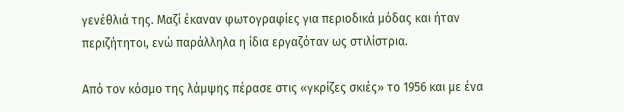γενέθλιά της. Μαζί έκαναν φωτογραφίες για περιοδικά μόδας και ήταν περιζήτητοι, ενώ παράλληλα η ίδια εργαζόταν ως στιλίστρια.

Από τον κόσμο της λάμψης πέρασε στις «γκρίζες σκιές» το 1956 και με ένα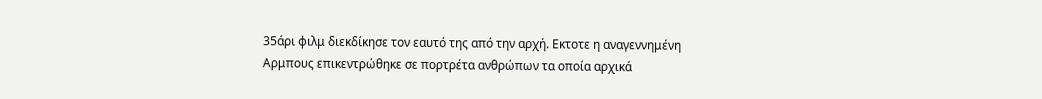35άρι φιλμ διεκδίκησε τον εαυτό της από την αρχή. Εκτοτε η αναγεννημένη Αρμπους επικεντρώθηκε σε πορτρέτα ανθρώπων τα οποία αρχικά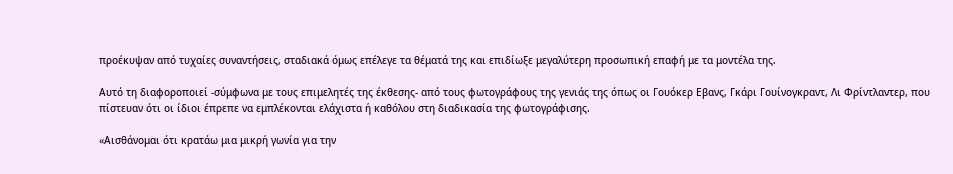προέκυψαν από τυχαίες συναντήσεις, σταδιακά όμως επέλεγε τα θέματά της και επιδίωξε μεγαλύτερη προσωπική επαφή με τα μοντέλα της.

Αυτό τη διαφοροποιεί -σύμφωνα με τους επιμελητές της έκθεσης- από τους φωτογράφους της γενιάς της όπως οι Γουόκερ Εβανς, Γκάρι Γουίνογκραντ, Λι Φρίντλαντερ, που πίστευαν ότι οι ίδιοι έπρεπε να εμπλέκονται ελάχιστα ή καθόλου στη διαδικασία της φωτογράφισης.

«Αισθάνομαι ότι κρατάω μια μικρή γωνία για την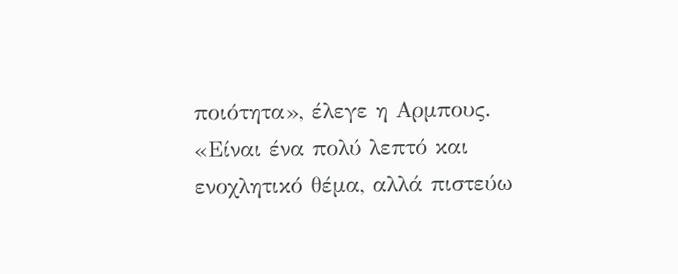ποιότητα», έλεγε η Αρμπους. «Είναι ένα πολύ λεπτό και ενοχλητικό θέμα, αλλά πιστεύω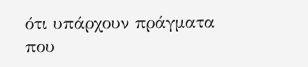ότι υπάρχουν πράγματα που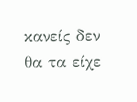κανείς δεν θα τα είχε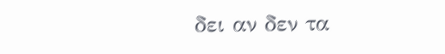δει αν δεν τα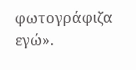φωτογράφιζα εγώ».